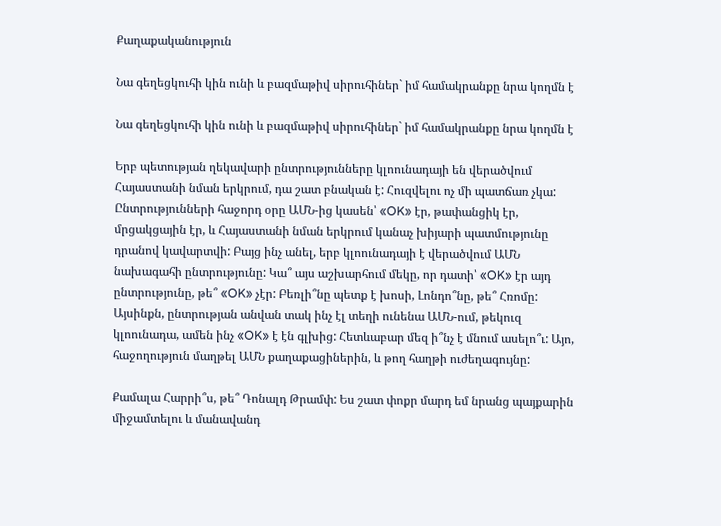Քաղաքականություն

Նա գեղեցկուհի կին ունի և բազմաթիվ սիրուհիներ` իմ համակրանքը նրա կողմն է

Նա գեղեցկուհի կին ունի և բազմաթիվ սիրուհիներ` իմ համակրանքը նրա կողմն է

Երբ պետության ղեկավարի ընտրությունները կլոունադայի են վերածվում Հայաստանի նման երկրում, դա շատ բնական է: Հուզվելու ոչ մի պատճառ չկա: Ընտրությունների հաջորդ օրը ԱՄՆ-ից կասեն՝ «OK» էր, թափանցիկ էր, մրցակցային էր, և Հայաստանի նման երկրում կանաչ խիյարի պատմությունը դրանով կավարտվի: Բայց ինչ անել, երբ կլոունադայի է վերածվում ԱՄՆ նախագահի ընտրությունը: Կա՞ այս աշխարհում մեկը, որ դատի՝ «OK» էր այդ ընտրությունը, թե՞ «OK» չէր: Բեռլի՞նը պետք է խոսի, Լոնդո՞նը, թե՞ Հռոմը: Այսինքն, ընտրության անվան տակ ինչ էլ տեղի ունենա ԱՄՆ-ում, թեկուզ կլոունադա, ամեն ինչ «OK» է էն գլխից: Հետևաբար մեզ ի՞նչ է մնում ասելո՞ւ: Այո, հաջողություն մաղթել ԱՄՆ քաղաքացիներին, և թող հաղթի ուժեղագույնը:

Քամալա Հարրի՞ս, թե՞ Դոնալդ Թրամփ: Ես շատ փոքր մարդ եմ նրանց պայքարին միջամտելու և մանավանդ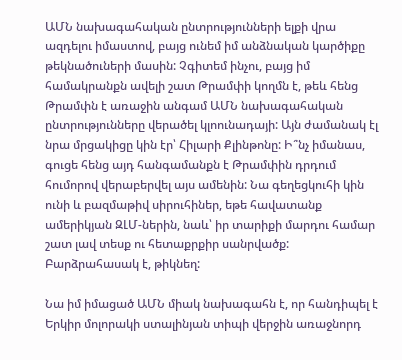ԱՄՆ նախագահական ընտրությունների ելքի վրա ազդելու իմաստով, բայց ունեմ իմ անձնական կարծիքը թեկնածուների մասին: Չգիտեմ ինչու, բայց իմ համակրանքն ավելի շատ Թրամփի կողմն է, թեև հենց Թրամփն է առաջին անգամ ԱՄՆ նախագահական ընտրությունները վերածել կլոունադայի: Այն ժամանակ էլ նրա մրցակիցը կին էր՝ Հիլարի Քլինթոնը: Ի՞նչ իմանաս, գուցե հենց այդ հանգամանքն է Թրամփին դրդում հումորով վերաբերվել այս ամենին: Նա գեղեցկուհի կին ունի և բազմաթիվ սիրուհիներ, եթե հավատանք ամերիկյան ԶԼՄ-ներին, նաև՝ իր տարիքի մարդու համար շատ լավ տեսք ու հետաքրքիր սանրվածք: Բարձրահասակ է, թիկնեղ:

Նա իմ իմացած ԱՄՆ միակ նախագահն է, որ հանդիպել է Երկիր մոլորակի ստալինյան տիպի վերջին առաջնորդ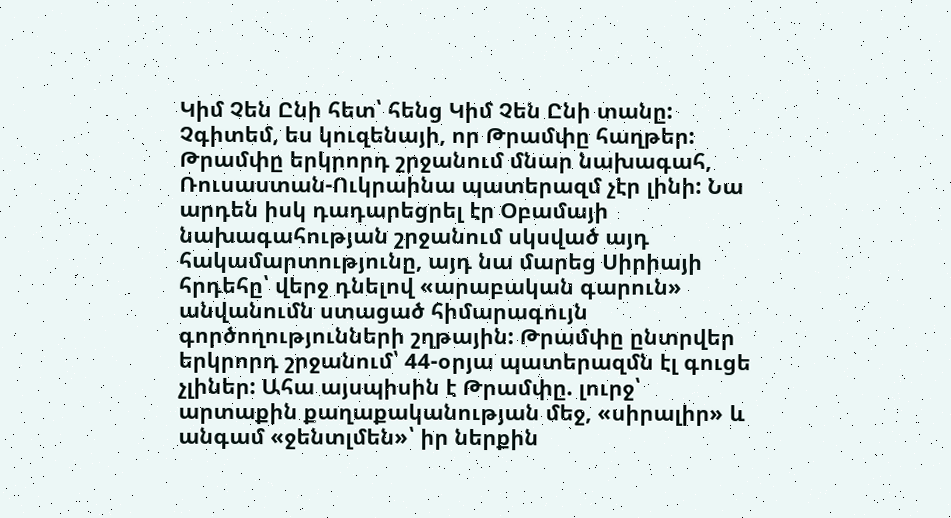Կիմ Չեն Ընի հետ՝ հենց Կիմ Չեն Ընի տանը: Չգիտեմ, ես կուզենայի, որ Թրամփը հաղթեր: Թրամփը երկրորդ շրջանում մնար նախագահ, Ռուսաստան-Ուկրաինա պատերազմ չէր լինի: Նա արդեն իսկ դադարեցրել էր Օբամայի նախագահության շրջանում սկսված այդ հակամարտությունը, այդ նա մարեց Սիրիայի հրդեհը՝ վերջ դնելով «արաբական գարուն» անվանումն ստացած հիմարագույն գործողությունների շղթային: Թրամփը ընտրվեր երկրորդ շրջանում՝ 44-օրյա պատերազմն էլ գուցե չլիներ: Ահա այսպիսին է Թրամփը. լուրջ՝ արտաքին քաղաքականության մեջ, «սիրալիր» և անգամ «ջենտլմեն»՝ իր ներքին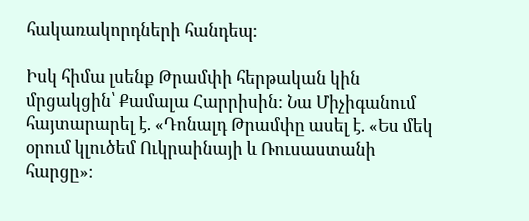հակառակորդների հանդեպ:

Իսկ հիմա լսենք Թրամփի հերթական կին մրցակցին՝ Քամալա Հարրիսին: Նա Միչիգանում հայտարարել է. «Դոնալդ Թրամփը ասել է. «Ես մեկ օրում կլուծեմ Ուկրաինայի և Ռուսաստանի հարցը»։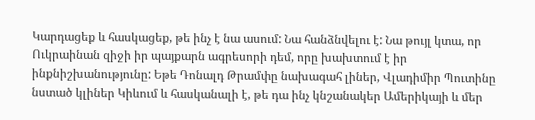Կարդացեք և հասկացեք, թե ինչ է նա ասում: Նա հանձնվելու է: Նա թույլ կտա, որ Ուկրաինան զիջի իր պայքարն ագրեսորի դեմ, որը խախտում է իր ինքնիշխանությունը: Եթե Դոնալդ Թրամփը նախագահ լիներ, Վլադիմիր Պուտինը նստած կլիներ Կիևում և հասկանալի է, թե դա ինչ կնշանակեր Ամերիկայի և մեր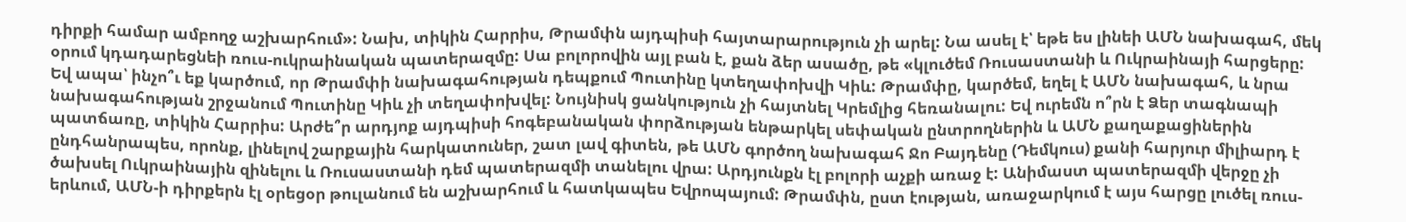դիրքի համար ամբողջ աշխարհում»: Նախ, տիկին Հարրիս, Թրամփն այդպիսի հայտարարություն չի արել: Նա ասել է՝ եթե ես լինեի ԱՄՆ նախագահ, մեկ օրում կդադարեցնեի ռուս-ուկրաինական պատերազմը: Սա բոլորովին այլ բան է, քան ձեր ասածը, թե «կլուծեմ Ռուսաստանի և Ուկրաինայի հարցերը: Եվ ապա՝ ինչո՞ւ եք կարծում, որ Թրամփի նախագահության դեպքում Պուտինը կտեղափոխվի Կիև: Թրամփը, կարծեմ, եղել է ԱՄՆ նախագահ, և նրա նախագահության շրջանում Պուտինը Կիև չի տեղափոխվել: Նույնիսկ ցանկություն չի հայտնել Կրեմլից հեռանալու: Եվ ուրեմն ո՞րն է Ձեր տագնապի պատճառը, տիկին Հարրիս: Արժե՞ր արդյոք այդպիսի հոգեբանական փորձության ենթարկել սեփական ընտրողներին և ԱՄՆ քաղաքացիներին ընդհանրապես, որոնք, լինելով շարքային հարկատուներ, շատ լավ գիտեն, թե ԱՄՆ գործող նախագահ Ջո Բայդենը (Դեմկուս) քանի հարյուր միլիարդ է ծախսել Ուկրաինային զինելու և Ռուսաստանի դեմ պատերազմի տանելու վրա: Արդյունքն էլ բոլորի աչքի առաջ է: Անիմաստ պատերազմի վերջը չի երևում, ԱՄՆ-ի դիրքերն էլ օրեցօր թուլանում են աշխարհում և հատկապես Եվրոպայում: Թրամփն, ըստ էության, առաջարկում է այս հարցը լուծել ռուս-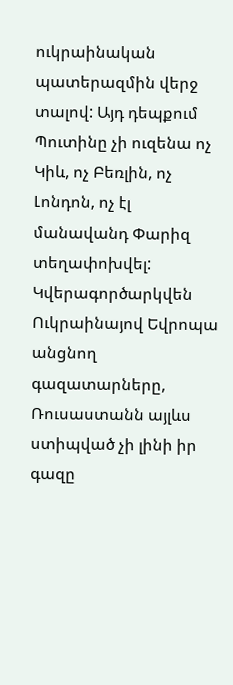ուկրաինական պատերազմին վերջ տալով: Այդ դեպքում Պուտինը չի ուզենա ոչ Կիև, ոչ Բեռլին, ոչ Լոնդոն, ոչ էլ մանավանդ Փարիզ տեղափոխվել: Կվերագործարկվեն Ուկրաինայով Եվրոպա անցնող գազատարները, Ռուսաստանն այլևս ստիպված չի լինի իր գազը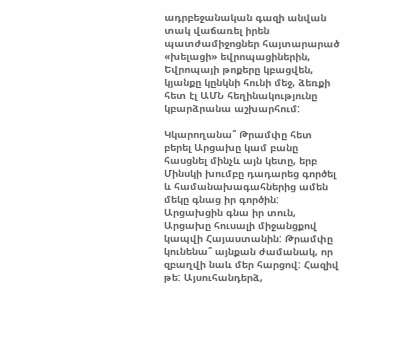ադրբեջանական գազի անվան տակ վաճառել իրեն պատժամիջոցներ հայտարարած «խելացի» եվրոպացիներին, Եվրոպայի թոքերը կբացվեն, կյանքը կընկնի հունի մեջ, ձեռքի հետ էլ ԱՄՆ հեղինակությունը կբարձրանա աշխարհում:

Կկարողանա՞ Թրամփը հետ բերել Արցախը կամ բանը հասցնել մինչև այն կետը, երբ Մինսկի խումբը դադարեց գործել և համանախագահներից ամեն մեկը գնաց իր գործին: Արցախցին գնա իր տուն, Արցախը հուսալի միջանցքով կապվի Հայաստանին: Թրամփը կունենա՞ այնքան ժամանակ, որ զբաղվի նաև մեր հարցով: Հազիվ թե: Այսուհանդերձ,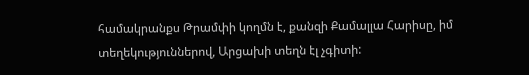համակրանքս Թրամփի կողմն է, քանզի Քամալլա Հարիսը, իմ տեղեկություններով, Արցախի տեղն էլ չգիտի: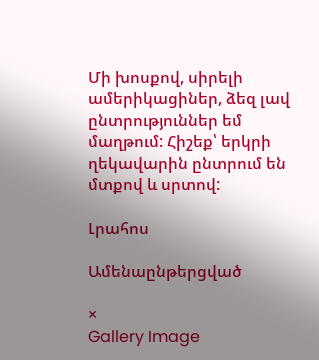Մի խոսքով, սիրելի ամերիկացիներ, ձեզ լավ ընտրություններ եմ մաղթում: Հիշեք՝ երկրի ղեկավարին ընտրում են մտքով և սրտով:

Լրահոս

Ամենաընթերցված

×
Gallery Image